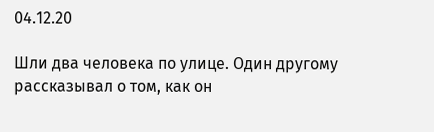04.12.20

Шли два человека по улице. Один другому рассказывал о том, как он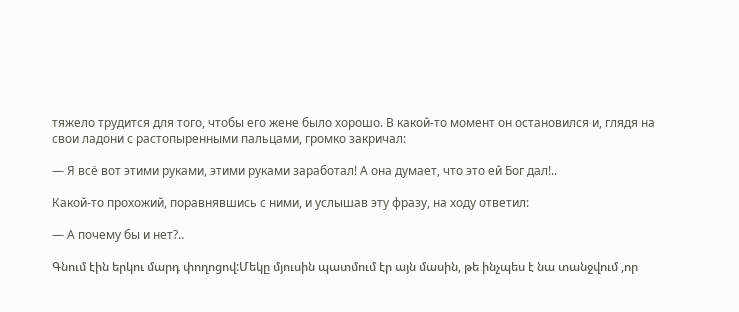тяжело трудится для того, чтобы его жене было хорошо. В какой-то момент он остановился и, глядя на свои ладони с растопыренными пальцами, громко закричал:

— Я всё вот этими руками, этими руками заработал! А она думает, что это ей Бог дал!..

Какой-то прохожий, поравнявшись с ними, и услышав эту фразу, на ходу ответил:

— А почему бы и нет?..

Գնում էին երկու մարդ փողոցով:Մեկը մյուսին պատմում էր այն մասին, թե ինչպես է նա տանջվում ,որ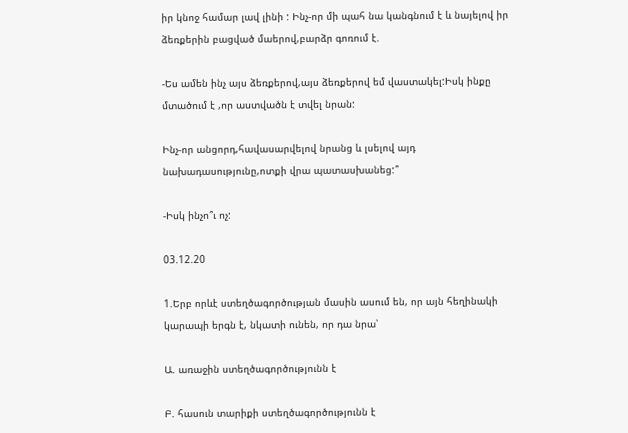իր կնոջ համար լավ լինի : Ինչ-որ մի պահ նա կանգնում է և նայելով իր ձեռքերին բացված մաերով,բարձր գոռում է.

-Ես ամեն ինչ այս ձեռքերով,այս ձեռքերով եմ վաստակել:Իսկ ինքը մտածում է ,որ աստվածն է տվել նրան:

Ինչ-որ անցորդ,հավասարվելով նրանց և լսելով այդ նախադասությունը,ոտքի վրա պատասխանեց:՞

-Իսկ ինչո՞ւ ոչ:

03.12.20

1.Երբ որևէ ստեղծագործության մասին ասում են, որ այն հեղինակի կարապի երգն է, նկատի ունեն, որ դա նրա՝

Ա. առաջին ստեղծագործությունն է

Բ. հասուն տարիքի ստեղծագործությունն է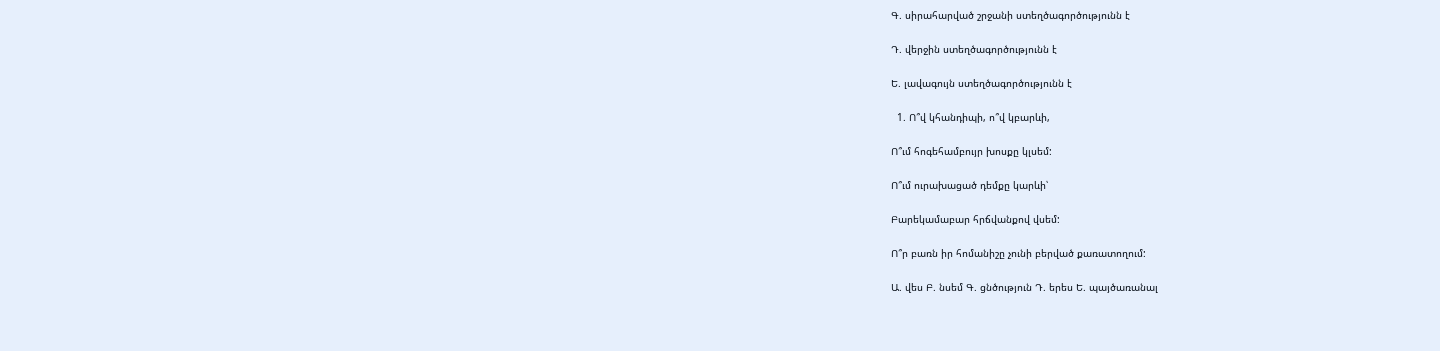Գ. սիրահարված շրջանի ստեղծագործությունն է

Դ. վերջին ստեղծագործությունն է

Ե. լավագույն ստեղծագործությունն է

  1. Ո՞վ կհանդիպի, ո՞վ կբարևի,

Ո՞ւմ հոգեհամբույր խոսքը կլսեմ:

Ո՞ւմ ուրախացած դեմքը կարևի՝

Բարեկամաբար հրճվանքով վսեմ:

Ո՞ր բառն իր հոմանիշը չունի բերված քառատողում:

Ա. վես Բ. նսեմ Գ. ցնծություն Դ. երես Ե. պայծառանալ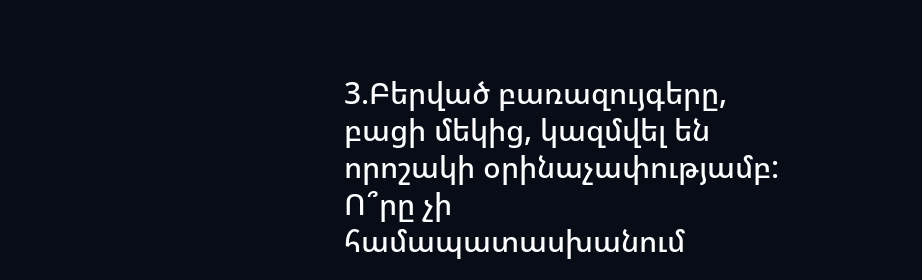3.Բերված բառազույգերը, բացի մեկից, կազմվել են որոշակի օրինաչափությամբ: Ո՞րը չի համապատասխանում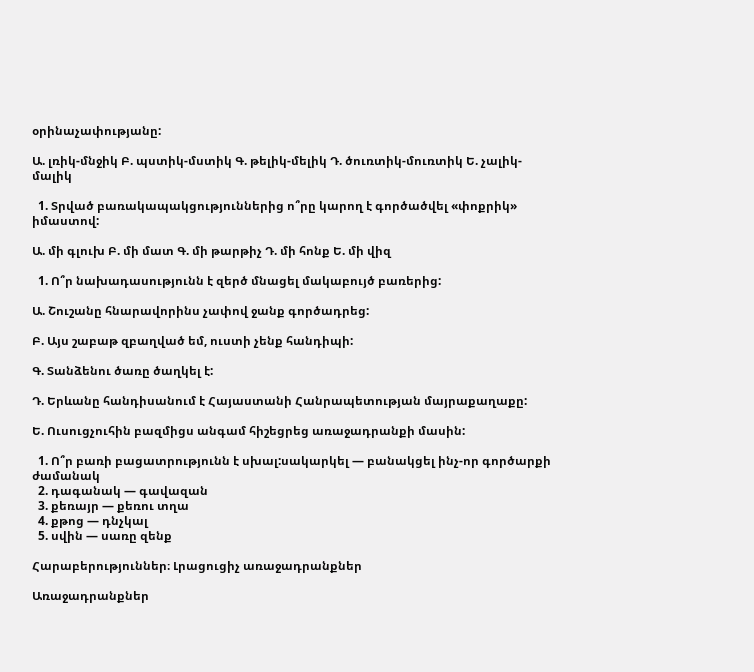օրինաչափությանը:

Ա. լռիկ-մնջիկ Բ. պստիկ-մստիկ Գ. թելիկ-մելիկ Դ. ծուռտիկ-մուռտիկ Ե. չալիկ-մալիկ

  1. Տրված բառակապակցություններից ո՞րը կարող է գործածվել «փոքրիկ» իմաստով:

Ա. մի գլուխ Բ. մի մատ Գ. մի թարթիչ Դ. մի հոնք Ե. մի վիզ

  1. Ո՞ր նախադասությունն է զերծ մնացել մակաբույծ բառերից:

Ա. Շուշանը հնարավորինս չափով ջանք գործադրեց:

Բ. Այս շաբաթ զբաղված եմ, ուստի չենք հանդիպի:

Գ. Տանձենու ծառը ծաղկել է:

Դ. Երևանը հանդիսանում է Հայաստանի Հանրապետության մայրաքաղաքը:

Ե. Ուսուցչուհին բազմիցս անգամ հիշեցրեց առաջադրանքի մասին:

  1. Ո՞ր բառի բացատրությունն է սխալ:սակարկել — բանակցել ինչ-որ գործարքի ժամանակ
  2. դագանակ — գավազան
  3. քեռայր — քեռու տղա
  4. քթոց — դնչկալ
  5. սվին — սառը զենք

Հարաբերություններ։ Լրացուցիչ առաջադրանքներ

Առաջադրանքներ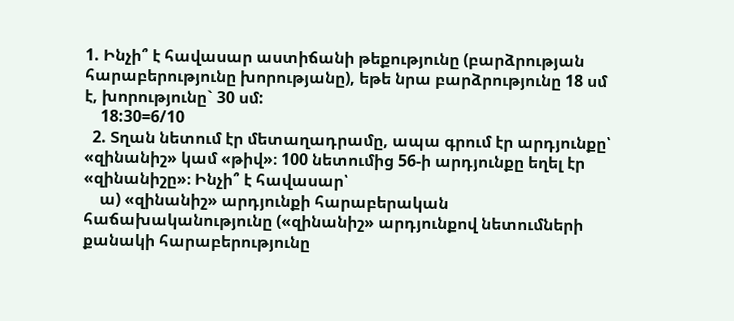1. Ինչի՞ է հավասար աստիճանի թեքությունը (բարձրության հարաբերությունը խորությանը), եթե նրա բարձրությունը 18 սմ է, խորությունը` 30 սմ:
    18:30=6/10
  2. Տղան նետում էր մետաղադրամը, ապա գրում էր արդյունքը՝ «զինանիշ» կամ «թիվ»։ 100 նետումից 56-ի արդյունքը եղել էր «զինանիշը»։ Ինչի՞ է հավասար՝
    ա) «զինանիշ» արդյունքի հարաբերական հաճախականությունը («զինանիշ» արդյունքով նետումների քանակի հարաբերությունը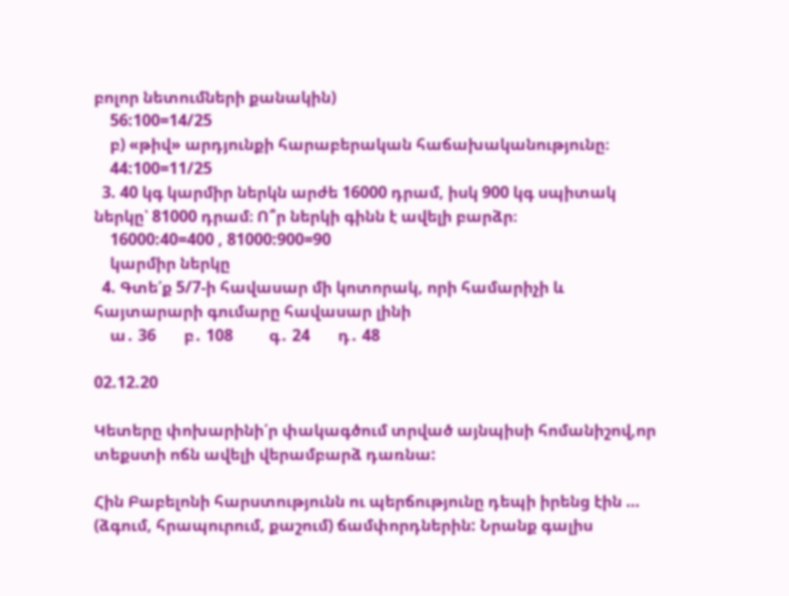բոլոր նետումների քանակին)
    56:100=14/25
    բ) «թիվ» արդյունքի հարաբերական հաճախականությունը։
    44:100=11/25
  3. 40 կգ կարմիր ներկն արժե 16000 դրամ, իսկ 900 կգ սպիտակ ներկը՝ 81000 դրամ։ Ո՞ր ներկի գինն է ավելի բարձր։
    16000:40=400 , 81000:900=90
    կարմիր ներկը
  4. Գտե՛ք 5/7-ի հավասար մի կոտորակ, որի համարիչի և հայտարարի գումարը հավասար լինի
    ա․ 36       բ․ 108         գ․ 24       դ․ 48

02.12.20

Կետերը փոխարինի՛ր փակագծում տրված այնպիսի հոմանիշով,որ տեքստի ոճն ավելի վերամբարձ դառնա:

Հին Բաբելոնի հարստությունն ու պերճությունը դեպի իրենց էին … (ձգում, հրապուրում, քաշում) ճամփորդներին: Նրանք գալիս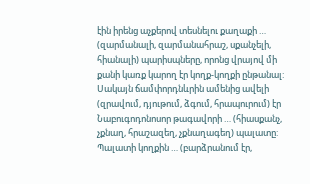էին իրենց աչքերով տեսնելու քաղաքի … (զարմանալի, զարմանահրաշ, սքանչելի, հիանալի) պարիսպները, որոնց վրայով մի քանի կառք կարող էր կողք-կողքի ընթանալ: Սակայն ճամփորդնևրին ամենից ավելի (զրավում, դյութում, ձգում, հրապուրում) էր Նաբուգոդոնոսոր թագավորի … (հիասքանչ, չքնաղ, հրաշազեղ, չքնաղագեղ) պալատը: Պալատի կողքին … (բարձրանում էր,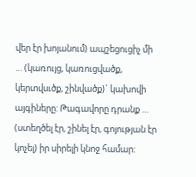վեր էր խոյանում) ապշեցուցիչ մի … (կառույց, կառուցվածք, կերտվսւծք, շինվածք)` կախովի այգիները: Թագավորը դրանք … (ստեղծել էր, շինել էր, գոյության էր կոչել) իր սիրելի կնոջ համար: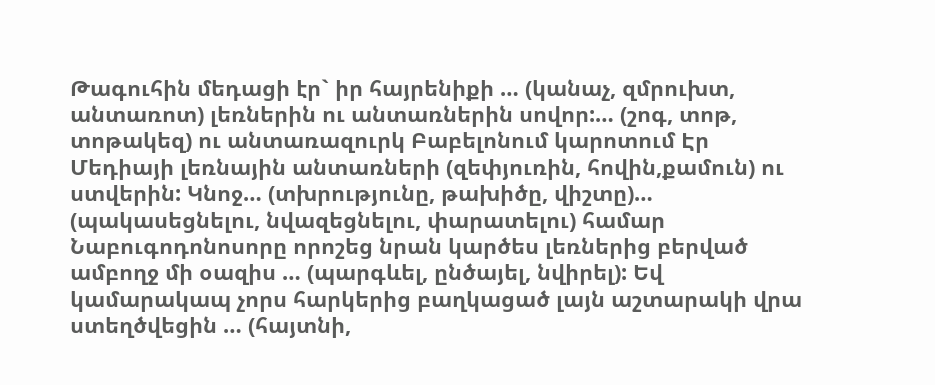Թագուհին մեդացի էր` իր հայրենիքի … (կանաչ, զմրուխտ, անտառոտ) լեռներին ու անտառներին սովոր:… (շոգ, տոթ, տոթակեզ) ու անտառազուրկ Բաբելոնում կարոտում Էր Մեդիայի լեռնային անտառների (զեփյուռին, հովին,քամուն) ու ստվերին: Կնոջ… (տխրությունը, թախիծը, վիշտը)… (պակասեցնելու, նվազեցնելու, փարատելու) համար Նաբուգոդոնոսորը որոշեց նրան կարծես լեռներից բերված ամբողջ մի օազիս … (պարգևել, ընծայել, նվիրել): Եվ կամարակապ չորս հարկերից բաղկացած լայն աշտարակի վրա ստեղծվեցին … (հայտնի,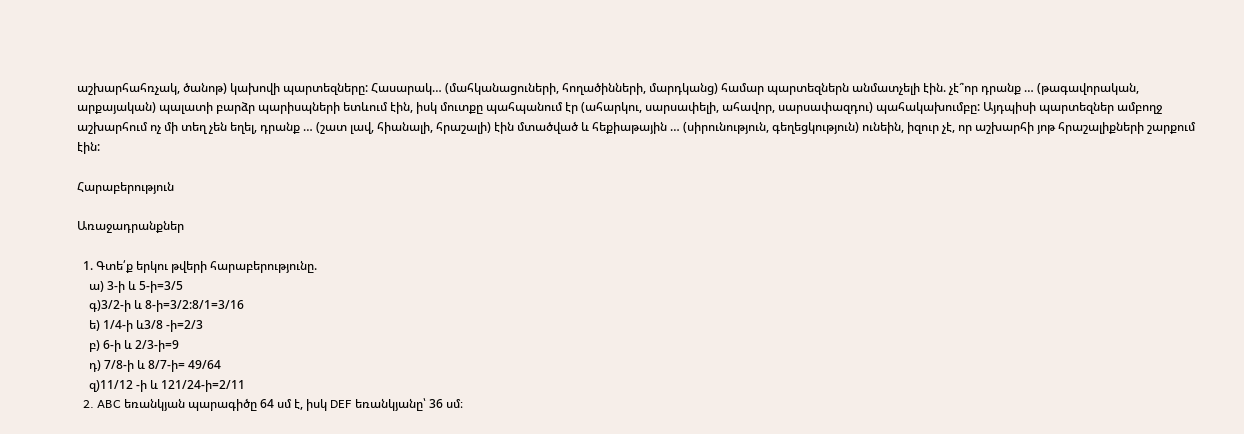աշխարհահռչակ, ծանոթ) կախովի պարտեզները: Հասարակ… (մահկանացուների, հողածինների, մարդկանց) համար պարտեզներն անմատչելի էին. չէ՞որ դրանք … (թագավորական, արքայական) պալատի բարձր պարիսպների ետևում էին, իսկ մուտքը պահպանում էր (ահարկու, սարսափելի, ահավոր, սարսափազդու) պահակախումբը: Այդպիսի պարտեզներ ամբողջ աշխարհում ոչ մի տեղ չեն եղել, դրանք … (շատ լավ, հիանալի, հրաշալի) էին մտածված և հեքիաթային … (սիրունություն, գեղեցկություն) ունեին, իզուր չէ, որ աշխարհի յոթ հրաշալիքների շարքում էին:

Հարաբերություն

Առաջադրանքներ

  1. Գտե՛ք երկու թվերի հարաբերությունը.
    ա) 3-ի և 5-ի=3/5
    գ)3/2-ի և 8-ի=3/2:8/1=3/16
    ե) 1/4-ի և3/8 -ի=2/3
    բ) 6-ի և 2/3-ի=9
    դ) 7/8-ի և 8/7-ի= 49/64
    զ)11/12 -ի և 121/24-ի=2/11
  2. ABC եռանկյան պարագիծը 64 սմ է, իսկ DEF եռանկյանը՝ 36 սմ։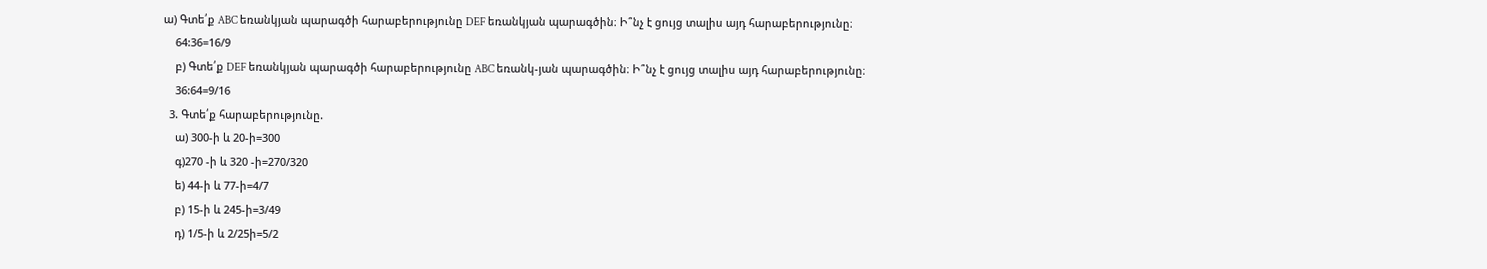ա) Գտե՛ք ABC եռանկյան պարագծի հարաբերությունը DEF եռանկյան պարագծին։ Ի՞նչ է ցույց տալիս այդ հարաբերությունը։
    64:36=16/9
    բ) Գտե՛ք DEF եռանկյան պարագծի հարաբերությունը ABC եռանկ-յան պարագծին։ Ի՞նչ է ցույց տալիս այդ հարաբերությունը։
    36:64=9/16
  3. Գտե՛ք հարաբերությունը.
    ա) 300-ի և 20-ի=300
    գ)270 -ի և 320 -ի=270/320
    ե) 44-ի և 77-ի=4/7
    բ) 15-ի և 245-ի=3/49
    դ) 1/5-ի և 2/25ի=5/2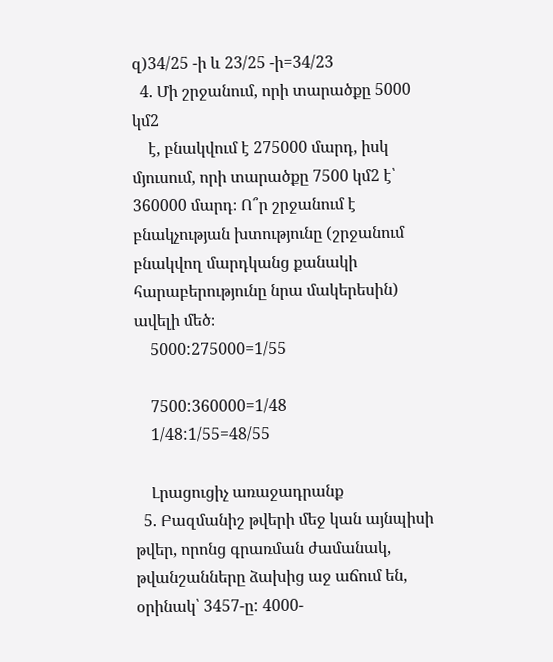զ)34/25 -ի և 23/25 -ի=34/23
  4. Մի շրջանում, որի տարածքը 5000 կմ2
    է, բնակվում է 275000 մարդ, իսկ մյուսում, որի տարածքը 7500 կմ2 է՝ 360000 մարդ։ Ո՞ր շրջանում է բնակչության խտությունը (շրջանում բնակվող մարդկանց քանակի հարաբերությունը նրա մակերեսին) ավելի մեծ։
    5000:275000=1/55

    7500:360000=1/48
    1/48:1/55=48/55

    Լրացուցիչ առաջադրանք
  5. Բազմանիշ թվերի մեջ կան այնպիսի թվեր, որոնց գրառման ժամանակ, թվանշանները ձախից աջ աճում են, օրինակ՝ 3457-ը: 4000-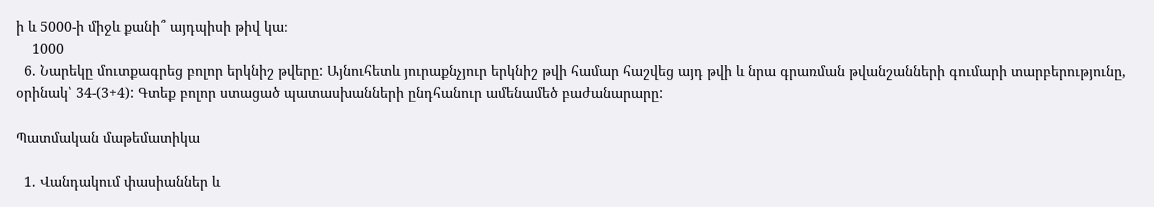ի և 5000-ի միջև քանի՞ այդպիսի թիվ կա։
    1000
  6. Նարեկը մուտքագրեց բոլոր երկնիշ թվերը: Այնուհետև յուրաքնչյուր երկնիշ թվի համար հաշվեց այդ թվի և նրա գրառման թվանշանների գումարի տարբերությունը, օրինակ՝ 34-(3+4): Գտեք բոլոր ստացած պատասխանների ընդհանուր ամենամեծ բաժանարարը:

Պատմական մաթեմատիկա

  1. Վանդակում փասիաններ և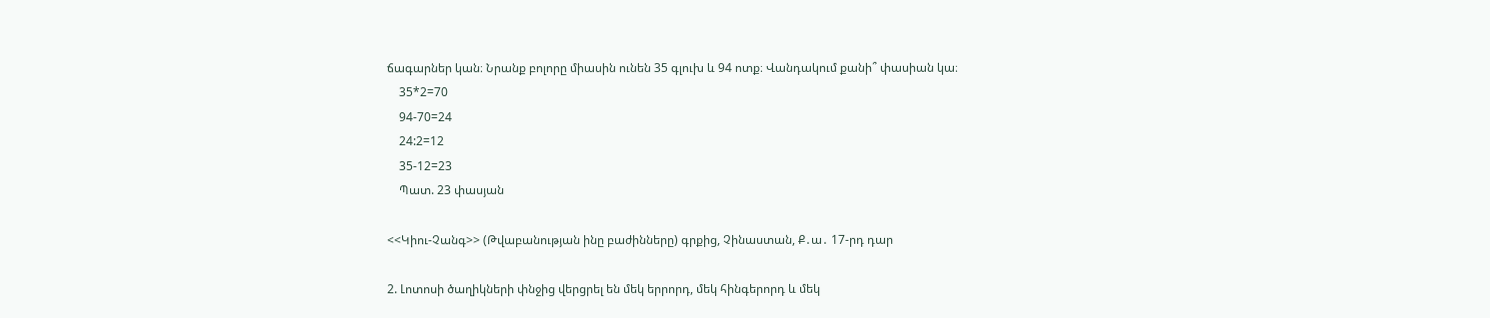ճագարներ կան։ Նրանք բոլորը միասին ունեն 35 գլուխ և 94 ոտք։ Վանդակում քանի՞ փասիան կա։
    35*2=70
    94-70=24
    24:2=12
    35-12=23
    Պատ. 23 փասյան

<<Կիու-Չանգ>> (Թվաբանության ինը բաժինները) գրքից, Չինաստան, Ք․ա․ 17-րդ դար

2. Լոտոսի ծաղիկների փնջից վերցրել են մեկ երրորդ, մեկ հինգերորդ և մեկ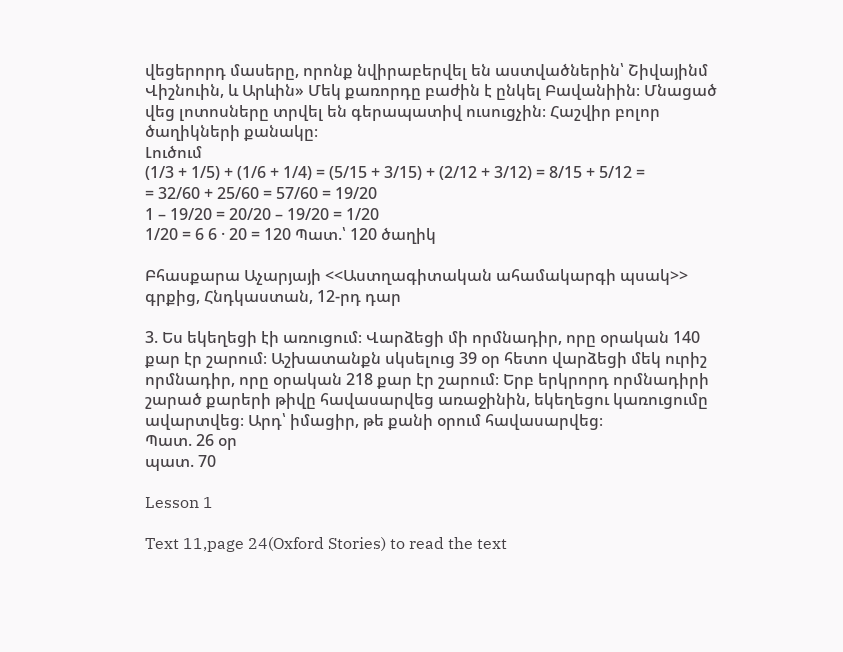վեցերորդ մասերը, որոնք նվիրաբերվել են աստվածներին՝ Շիվայինմ Վիշնուին, և Արևին» Մեկ քառորդը բաժին է ընկել Բավանիին։ Մնացած վեց լոտոսները տրվել են գերապատիվ ուսուցչին։ Հաշվիր բոլոր ծաղիկների քանակը։
Լուծում
(1/3 + 1/5) + (1/6 + 1/4) = (5/15 + 3/15) + (2/12 + 3/12) = 8/15 + 5/12 =
= 32/60 + 25/60 = 57/60 = 19/20
1 – 19/20 = 20/20 – 19/20 = 1/20
1/20 = 6 6 · 20 = 120 Պատ.՝ 120 ծաղիկ

Բհասքարա Աչարյայի <<Աստղագիտական ահամակարգի պսակ>> գրքից, Հնդկաստան, 12-րդ դար

3. Ես եկեղեցի էի առուցում։ Վարձեցի մի որմնադիր, որը օրական 140 քար էր շարում։ Աշխատանքն սկսելուց 39 օր հետո վարձեցի մեկ ուրիշ որմնադիր, որը օրական 218 քար էր շարում։ Երբ երկրորդ որմնադիրի շարած քարերի թիվը հավասարվեց առաջինին, եկեղեցու կառուցումը ավարտվեց։ Արդ՝ իմացիր, թե քանի օրում հավասարվեց։
Պատ. 26 օր
պատ. 70

Lesson 1

Text 11,page 24(Oxford Stories) to read the text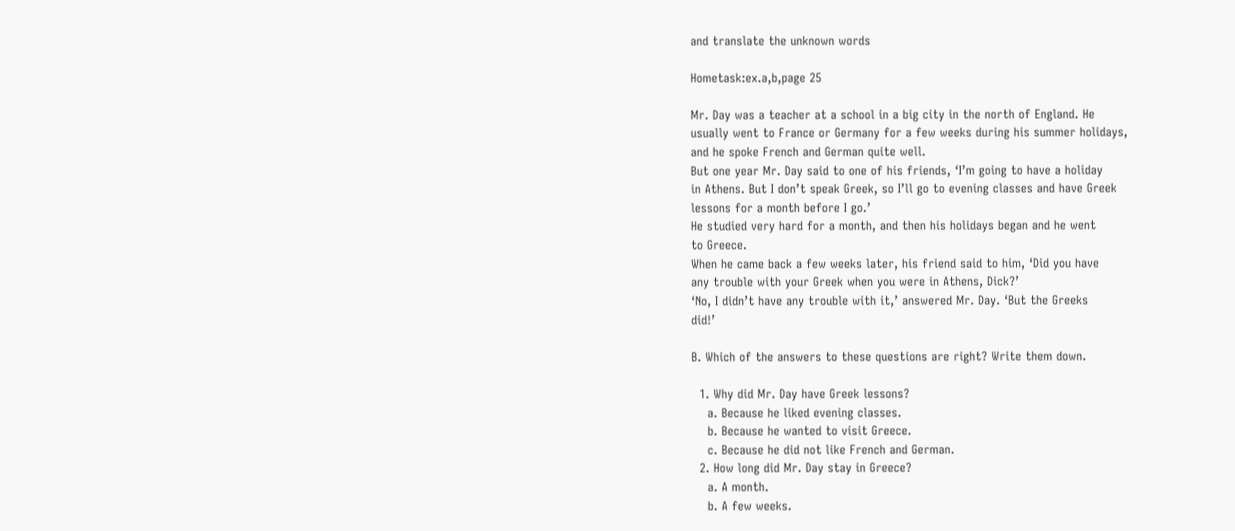and translate the unknown words

Hometask:ex.a,b,page 25

Mr. Day was a teacher at a school in a big city in the north of England. He
usually went to France or Germany for a few weeks during his summer holidays,
and he spoke French and German quite well.
But one year Mr. Day said to one of his friends, ‘I’m going to have a holiday
in Athens. But I don’t speak Greek, so I’ll go to evening classes and have Greek
lessons for a month before I go.’
He studied very hard for a month, and then his holidays began and he went
to Greece.
When he came back a few weeks later, his friend said to him, ‘Did you have
any trouble with your Greek when you were in Athens, Dick?’
‘No, I didn’t have any trouble with it,’ answered Mr. Day. ‘But the Greeks
did!’

B. Which of the answers to these questions are right? Write them down.

  1. Why did Mr. Day have Greek lessons?
    a. Because he liked evening classes.
    b. Because he wanted to visit Greece.
    c. Because he did not like French and German.
  2. How long did Mr. Day stay in Greece?
    a. A month.
    b. A few weeks.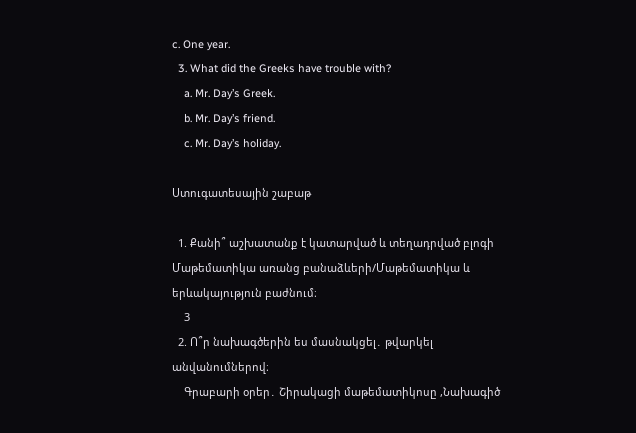c. One year.
  3. What did the Greeks have trouble with?
    a. Mr. Day’s Greek.
    b. Mr. Day’s friend.
    c. Mr. Day’s holiday.

Ստուգատեսային շաբաթ

  1. Քանի՞ աշխատանք է կատարված և տեղադրված բլոգի Մաթեմատիկա առանց բանաձևերի/Մաթեմատիկա և երևակայություն բաժնում։
    3
  2. Ո՞ր նախագծերին ես մասնակցել․ թվարկել անվանումներով։
    Գրաբարի օրեր․ Շիրակացի մաթեմատիկոսը ,Նախագիծ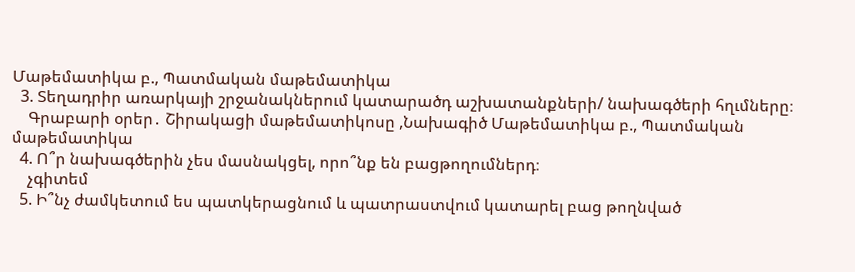Մաթեմատիկա բ., Պատմական մաթեմատիկա
  3. Տեղադրիր առարկայի շրջանակներում կատարածդ աշխատանքների/ նախագծերի հղւմները։
    Գրաբարի օրեր․ Շիրակացի մաթեմատիկոսը ,Նախագիծ Մաթեմատիկա բ., Պատմական մաթեմատիկա
  4. Ո՞ր նախագծերին չես մասնակցել, որո՞նք են բացթողումներդ։
    չգիտեմ
  5. Ի՞նչ ժամկետում ես պատկերացնում և պատրաստվում կատարել բաց թողնված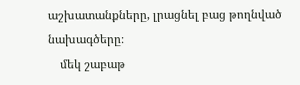աշխատանքները, լրացնել բաց թողնված նախագծերը։
    մեկ շաբաթ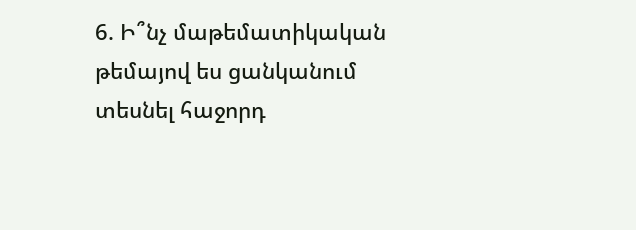6. Ի՞նչ մաթեմատիկական թեմայով ես ցանկանում տեսնել հաջորդ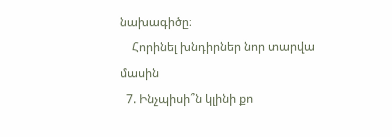նախագիծը։
    Հորինել խնդիրներ նոր տարվա մասին
  7. Ինչպիսի՞ն կլինի քո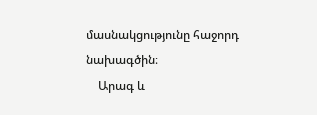մասնակցությունը հաջորդ նախագծին։
    Արագ և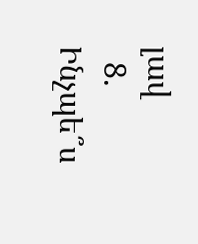լավ
  8. Ինչպե՞ս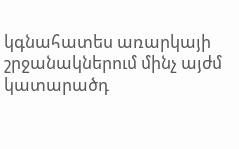կգնահատես առարկայի շրջանակներում մինչ այժմ կատարածդ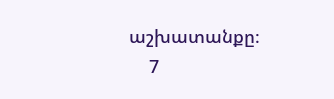աշխատանքը։
    7